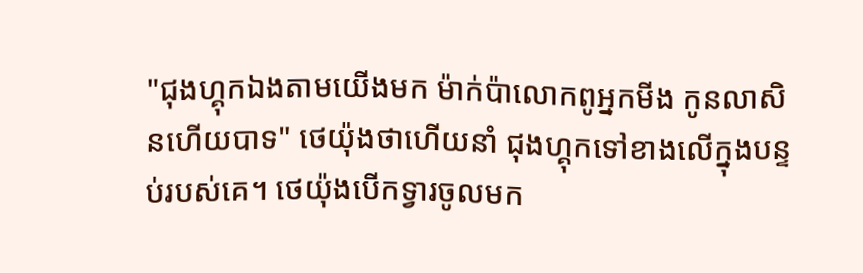"ជុងហ្គុកឯងតាមយើងមក ម៉ាក់ប៉ាលោកពូអ្នកមីង កូនលាសិនហើយបាទ" ថេយ៉ុងថាហើយនាំ ជុងហ្គុកទៅខាងលើក្នុងបន្ទប់របស់គេ។ ថេយ៉ុងបើកទ្វារចូលមក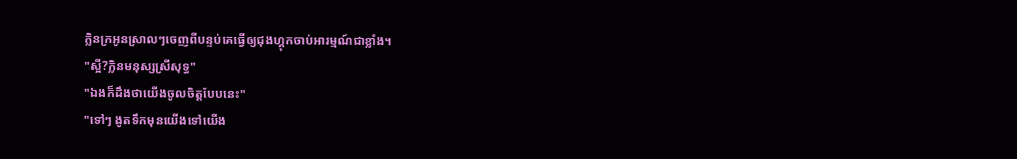ក្លិនក្រអូនស្រាលៗចេញពីបន្ទប់គេធ្វើឲ្យជុងហ្គុកចាប់អារម្មណ៍ជាខ្លាំង។
"ស្អី?ក្លិនមនុស្សស្រីសុទ្ធ"
"ឯងក៏ដឹងថាយើងចូលចិត្តបែបនេះ"
"ទៅៗ ងូតទឹកមុនយើងទៅយើង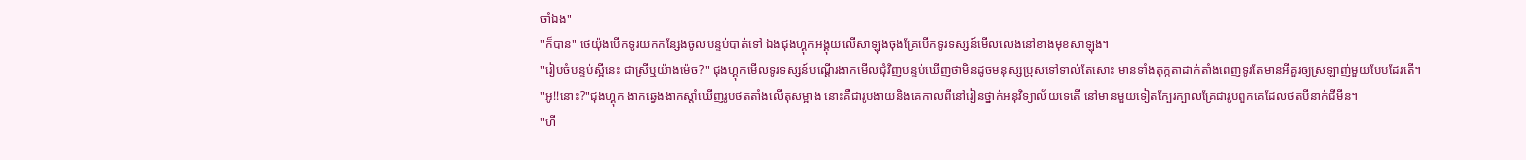ចាំឯង"
"ក៏បាន" ថេយ៉ុងបើកទូរយកកន្សែងចូលបន្ទប់បាត់ទៅ ឯងជុងហ្គុកអង្គុយលើសាឡុងចុងគ្រែបើកទូរទស្សន៍មើលលេងនៅខាងមុខសាឡុង។
"រៀបចំបន្ទប់ស្អីនេះ ជាស្រីឬយ៉ាងម៉េច?" ជុងហ្គុកមើលទូរទស្សន៍បណ្តើរងាកមើលជុំវិញបន្ទប់ឃើញថាមិនដូចមនុស្សប្រុសទៅទាល់តែសោះ មានទាំងតុក្កតាដាក់តាំងពេញទូរតែមានអីគួរឲ្យស្រឡាញ់មួយបែបដែរតើ។
"អូ!!នោះ?"ជុងហ្គុក ងាកឆ្វេងងាកស្តាំឃើញរូបថតតាំងលើតុសម្អាង នោះគឺជារូបងាយនិងគេកាលពីនៅរៀនថ្នាក់អនុវិទ្យាល័យទេតើ នៅមានមួយទៀតក្បែរក្បាលគ្រែជារូបពួកគេដែលថតបីនាក់ជីមីន។
"ហី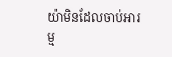យ៉ាមិនដែលចាប់អារម្ម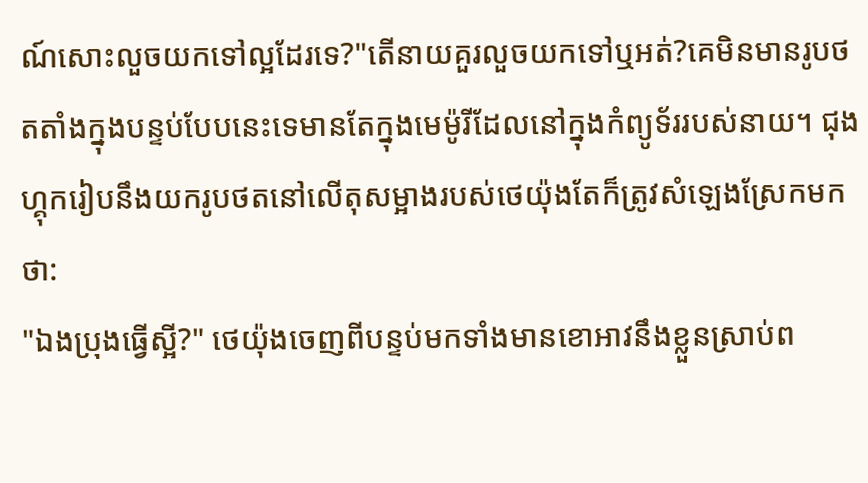ណ៍សោះលួចយកទៅល្អដែរទេ?"តើនាយគួរលួចយកទៅឬអត់?គេមិនមានរូបថតតាំងក្នុងបន្ទប់បែបនេះទេមានតែក្នុងមេម៉ូរីដែលនៅក្នុងកំព្យូទ័ររបស់នាយ។ ជុងហ្គុករៀបនឹងយករូបថតនៅលើតុសម្អាងរបស់ថេយ៉ុងតែក៏ត្រូវសំឡេងស្រែកមកថា:
"ឯងប្រុងធ្វើស្អី?" ថេយ៉ុងចេញពីបន្ទប់មកទាំងមានខោអាវនឹងខ្លួនស្រាប់ព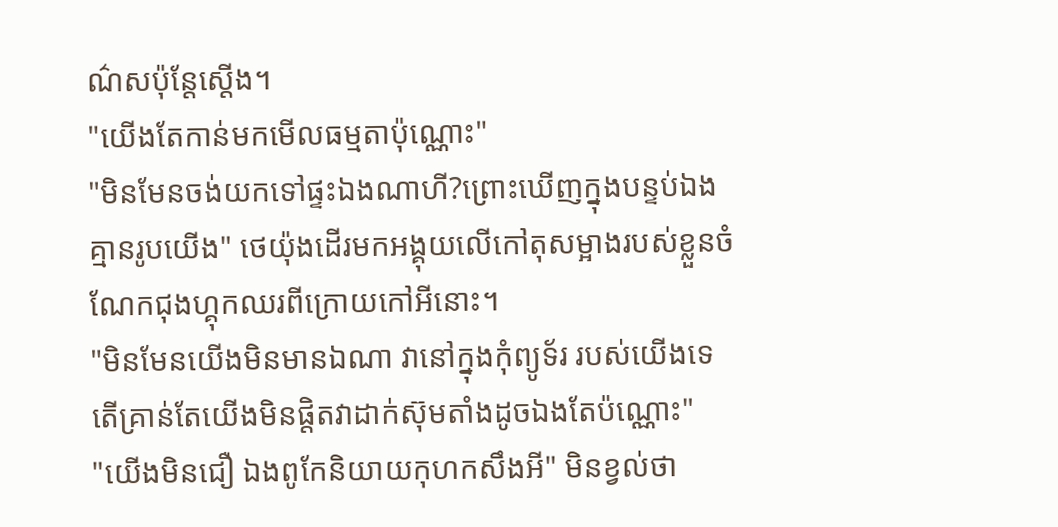ណ៌សប៉ុន្តែស្តើង។
"យើងតែកាន់មកមើលធម្មតាប៉ុណ្ណោះ"
"មិនមែនចង់យកទៅផ្ទះឯងណាហី?ព្រោះឃើញក្នុងបន្ទប់ឯងគ្មានរូបយើង" ថេយ៉ុងដើរមកអង្គុយលើកៅតុសម្អាងរបស់ខ្លួនចំណែកជុងហ្គុកឈរពីក្រោយកៅអីនោះ។
"មិនមែនយើងមិនមានឯណា វានៅក្នុងកុំព្យូទ័រ របស់យើងទេតើគ្រាន់តែយើងមិនផ្តិតវាដាក់ស៊ុមតាំងដូចឯងតែប៉ណ្ណោះ"
"យើងមិនជឿ ឯងពូកែនិយាយកុហកសឹងអី" មិនខ្វល់ថា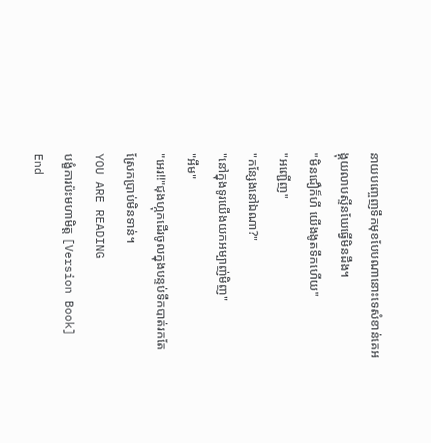នាយបញ្ចេញទឹកមុខបែបណានោះទេសំខាន់គេអង្គុយលាបស្ទីនឃែធ្វើមិនដឹង។
"មិនជឿក៏ហី យើងងូតទឹកហើយ"
"អញ្ជើញ"
"កន្សែងនៅឯណា?"
"នៅក្នុងទូរយើងយកអម្បាញ់មិញ"
"អឹម"
"អេរ!!"ជុងហ្កុកដើរចូលក្នុងបន្ទប់ទឹកបាត់រកតែស្រែកប្រាប់មិនទាន់។
YOU ARE READING
បង្ខំការប៉ះមហាមិត្ត [Version Book] End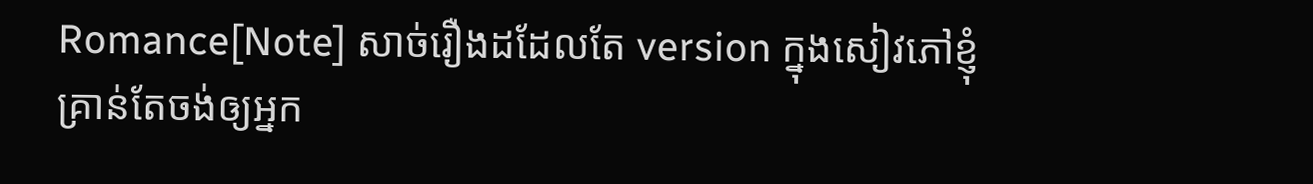Romance[Note] សាច់រឿងដដែលតែ version ក្នុងសៀវភៅខ្ញុំគ្រាន់តែចង់ឲ្យអ្នក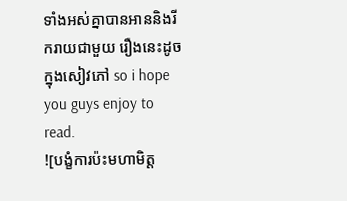ទាំងអស់គ្នាបានអាននិងរីករាយជាមួយ រឿងនេះដូចក្នុងសៀវភៅ so i hope you guys enjoy to read.
![បង្ខំការប៉ះមហាមិត្ត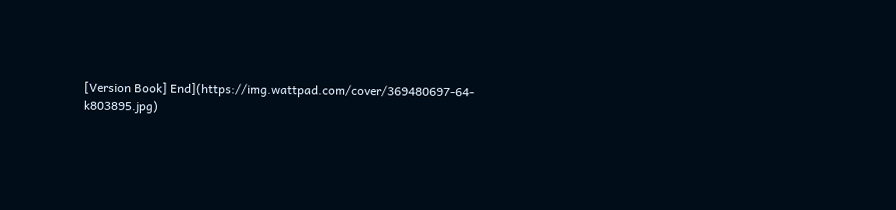[Version Book] End](https://img.wattpad.com/cover/369480697-64-k803895.jpg)